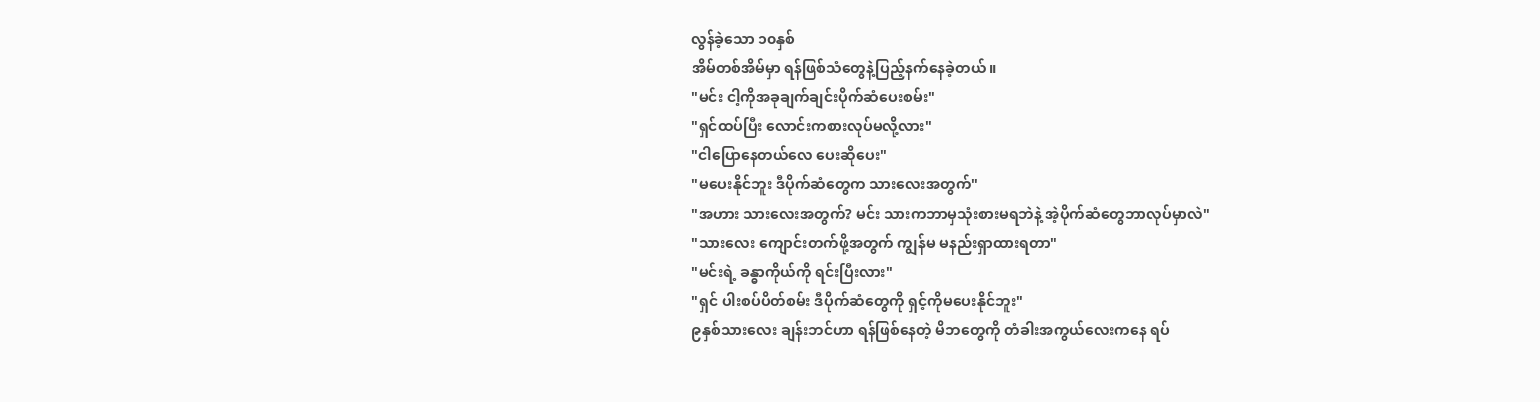လွန်ခဲ့သော ၁၀နှစ်
အိမ်တစ်အိမ်မှာ ရန်ဖြစ်သံတွေနဲ့ပြည့်နက်နေခဲ့တယ်။
"မင်း ငါ့ကိုအခုချက်ချင်းပိုက်ဆံပေးစမ်း"
"ရှင်ထပ်ပြီး လောင်းကစားလုပ်မလို့လား"
"ငါပြောနေတယ်လေ ပေးဆိုပေး"
"မပေးနိုင်ဘူး ဒီပိုက်ဆံတွေက သားလေးအတွက်"
"အဟား သားလေးအတွက်? မင်း သားကဘာမှသုံးစားမရဘဲနဲ့ အဲ့ပိုက်ဆံတွေဘာလုပ်မှာလဲ"
"သားလေး ကျောင်းတက်ဖို့အတွက် ကျွန်မ မနည်းရှာထားရတာ"
"မင်းရဲ့ ခန္ဓာကိုယ်ကို ရင်းပြီးလား"
"ရှင် ပါးစပ်ပိတ်စမ်း ဒီပိုက်ဆံတွေကို ရှင့်ကိုမပေးနိုင်ဘူး"
၉နှစ်သားလေး ချန်းဘင်ဟာ ရန်ဖြစ်နေတဲ့ မိဘတွေကို တံခါးအကွယ်လေးကနေ ရပ်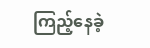ကြည့်နေခဲ့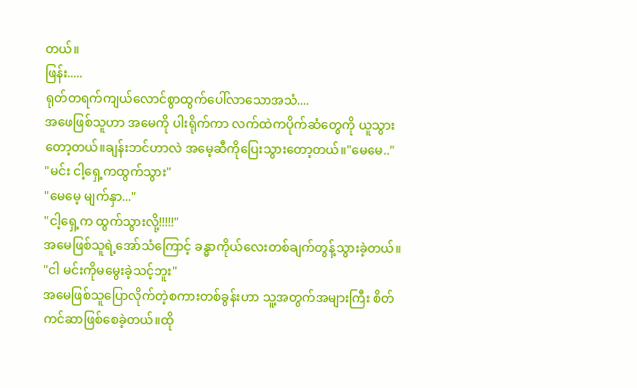တယ်။
ဖြန်း.....
ရုတ်တရက်ကျယ်လောင်စွာထွက်ပေါ်လာသောအသံ....
အဖေဖြစ်သူဟာ အမေကို ပါးရိုက်ကာ လက်ထဲကပိုက်ဆံတွေကို ယူသွားတော့တယ်။ချန်းဘင်ဟာလဲ အမေ့ဆီကိုပြေးသွားတော့တယ်။"မေမေ.."
"မင်း ငါ့ရှေ့ကထွက်သွား"
"မေမေ့ မျက်နှာ..."
"ငါ့ရှေ့က ထွက်သွားလို့!!!!!"
အမေဖြစ်သူရဲ့အော်သံကြောင့် ခန္ဓာကိုယ်လေးတစ်ချက်တွန့်သွားခဲ့တယ်။
"ငါ မင်းကိုမမွေးခဲ့သင့်ဘူး"
အမေဖြစ်သူပြောလိုက်တဲ့စကားတစ်ခွန်းဟာ သူ့အတွက်အများကြီး စိတ်ကင်ဆာဖြစ်စေခဲ့တယ်။ထို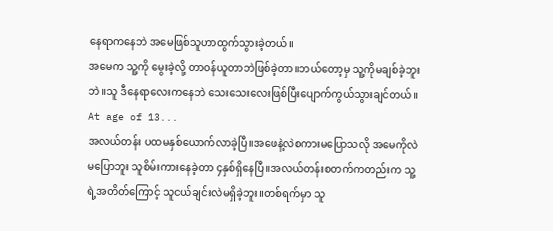နေရာကနေဘဲ အမေဖြစ်သူဟာထွက်သွားခဲ့တယ်။
အမေက သူ့ကို မွေးခဲ့လို့ တာဝန်ယူတာဘဲဖြစ်ခဲ့တာ။ဘယ်တော့မှ သူ့ကိုမချစ်ခဲ့ဘူးဘဲ။သူ ဒီနေရာလေးကနေဘဲ သေးသေးလေးဖြစ်ပြီးပျောက်ကွယ်သွားချင်တယ်။
At age of 13...
အလယ်တန်း ပထမနှစ်ယောက်လာခဲ့ပြီ။အဖေနဲ့လဲစကားမပြောသလို အမေကိုလဲမပြောဘူး သူစိမ်းကားနေခဲ့တာ ၄နှစ်ရှိနေပြီ။အလယ်တန်းစတက်ကတည်းက သူ့ရဲ့အတိတ်ကြောင့် သူငယ်ချင်းလဲမရှိခဲ့ဘူး။တစ်ရက်မှာ သူ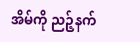အိမ်ကို ညဉ့်နက်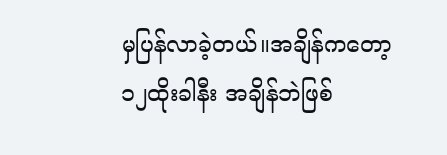မှပြန်လာခဲ့တယ်။အချိန်ကတော့ ၁၂ထိုးခါနီး အချိန်ဘဲဖြစ်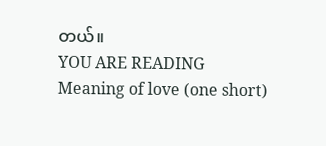တယ်။
YOU ARE READING
Meaning of love (one short)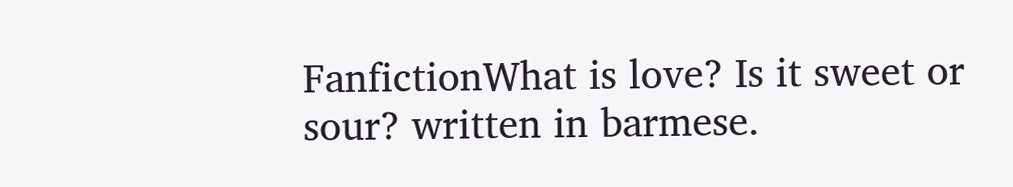FanfictionWhat is love? Is it sweet or sour? written in barmese.